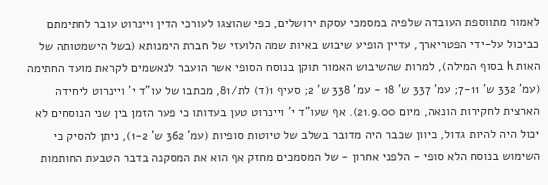לאמור מתווספת העובדה שלפיה במסמכי עסקת ירושלים, כפי שהוצגו לעורכי הדין ויינרוט עובר לחתימתם כביכול על-ידי הפטריארך, עדיין הופיע שיבוש באיות שמה הלועזי של חברת הימנותא (בשל הישמטותה של האות h בסוף המילה), למרות שהשיבוש האמור תוקן בנוסח הסופי אשר הועבר לנאשמים לקראת מועד החתימה (עמ' 332 ש' 7-11; עמ' 337 ש' 18 - עמ' 338 ש' 2; סעיף 1(ד) לת/81, מכתבו של עו"ד י' ויינרוט ליחידה הארצית לחקירות הונאה, מיום 21.9.00). אף שעו"ד י' ויינרוט טען בעדותו כי פער הזמן בין שני הנוסחים לא יכול היה להיות גדול, כיוון שכבר היה מדובר בשלב של טיוטות סופיות (עמ' 362 ש' 1-2), ניתן להסיק כי השימוש בנוסח הלא סופי - הלפני אחרון - של המסמכים מחזק אף הוא את המסקנה בדבר הטבעת החותמות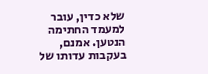שלא כדין, עובר למעמד החתימה הנטען. אמנם, בעקבות עדותו של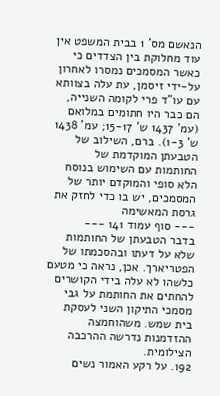הנאשם מס' 1 בבית המשפט אין עוד מחלוקת בין הצדדים כי כאשר המסמכים נמסרו לאחרון על-ידי זיסמן, עת עלה בצוותא עם עו"ד פרי לקומה השנייה, הם כבר היו חתומים במלואם (עמ' 1437 ש' 15-17; עמ' 1438 ש' 1-3). ברם, השילוב של הטבעתן המוקדמת של החותמות עם השימוש בנוסח הלא סופי והמוקדם יותר של המסמכים, יש בו כדי לחזק את גרסת המאשימה
--- סוף עמוד 141 ---
בדבר הטבעתן של החותמות שלא על דעתו ובהסכמתו של הפטריארך. אכן, נראה כי מטעם כלשהו לא עלה בידי הקושרים להחתים את החותמת על גבי מסמכי התיקון השני לעסקת בית שמש. משהוחמצה ההזדמנות נדרשה ההרכבה הצילומית.
192. על רקע האמור נשים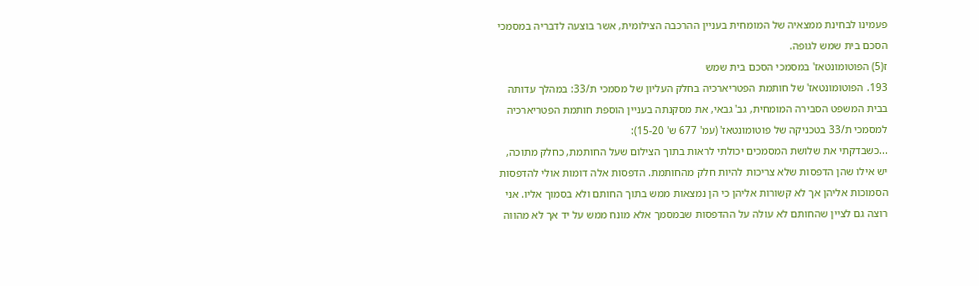פעמינו לבחינת ממצאיה של המומחית בעניין ההרכבה הצילומית, אשר בוצעה לדבריה במסמכי הסכם בית שמש לגופה.
ז(5) הפוטומונטאז' במסמכי הסכם בית שמש
193. הפוטומונטאז' של חותמת הפטריארכיה בחלק העליון של מסמכי ת/33: במהלך עדותה בבית המשפט הסבירה המומחית, גב' גבאי, את מסקנתה בעניין הוספת חותמת הפטריארכיה למסמכי ת/33 בטכניקה של פוטומונטאז' (עמ' 677 ש' 15-20):
...כשבדקתי את שלושת המסמכים יכולתי לראות בתוך הצילום שעל החותמת, כחלק מתוכה, יש אילו שהן הדפסות שלא צריכות להיות חלק מהחותמת. הדפסות אלה דומות אולי להדפסות הסמוכות אליהן אך לא קשורות אליהן כי הן נמצאות ממש בתוך החותם ולא בסמוך אליו. אני רוצה גם לציין שהחותם לא עולה על ההדפסות שבמסמך אלא מונח ממש על יד אך לא מהווה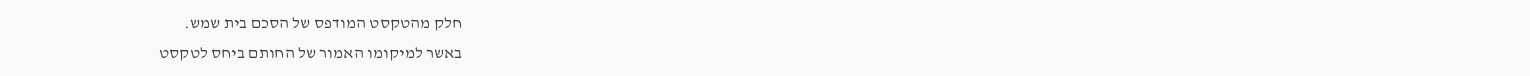חלק מהטקסט המודפס של הסכם בית שמש.
באשר למיקומו האמור של החותם ביחס לטקסט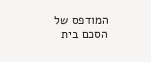המודפס של הסכם בית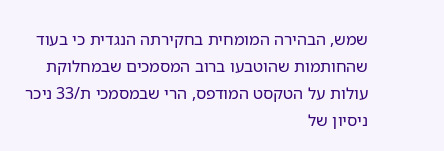שמש, הבהירה המומחית בחקירתה הנגדית כי בעוד שהחותמות שהוטבעו ברוב המסמכים שבמחלוקת עולות על הטקסט המודפס, הרי שבמסמכי ת/33 ניכר ניסיון של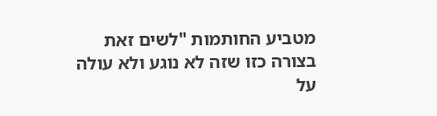מטביע החותמות "לשים זאת בצורה כזו שזה לא נוגע ולא עולה על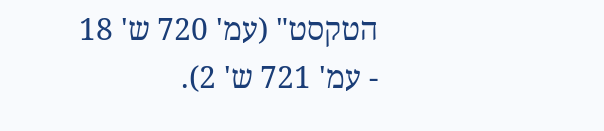הטקסט" (עמ' 720 ש' 18 - עמ' 721 ש' 2).